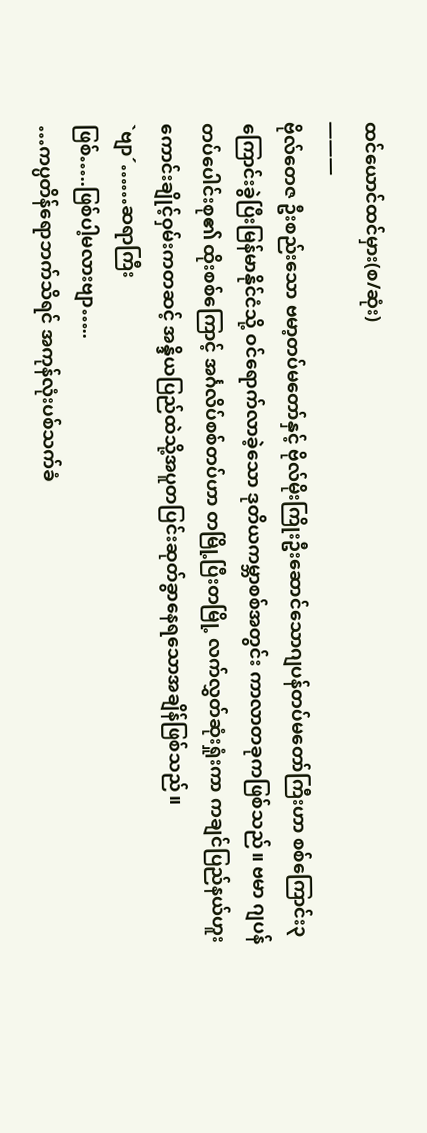ထင်ယောင်ထင်မှား(စ/ဆုံး)
———
ဗိုလ်တေဇ ဦးစည်းသော ဗမာ့တပ်မတော်နှင့် ဗိုလ်မိုးကြိုးဦးဆောင်သောဂျပန်တပ်မတော်ကြီးဟာ စစ်ကြောင်း၃ကြောင်းခွဲပြီးမြန်မာနိုင်ငံသို့ ဝင်ရောက်လာခဲ့သော ဒုတိယကမ္ဘာစစ်အတွင်း ကာလာတခုကဖြစ်သည်။ ဗမာ ဂျပန်တပ်ပေါင်းစု၏ ထိုးစစ်ကြောင့် အင်္ဂလိပ်စစ်တပ်ဟာ တမြို့ပြီးတမြို့ လက်လွှတ်ဆုံးရှုံးကာ ကချင်ပြည်နယ်ဟူးကောင်းချိုင့်ဝှမ်းကတဆင့် အန္ဒိယပြည်ထဲသို့အပူတပြင်းဆုတ်ခွာနေရသောအချိန်ဖြစ်သည်။
`ဗျာ´……ဆရာကြီး
ဖြစ်…..ဖြစ်ပါ့မလားဗျာ…..
…ကပ္ပတိန်ရောဘက်သိရင် အကုန်လုံးပစ်သက်ခံ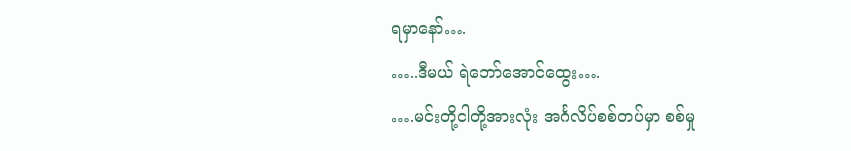ရမှာနော်….
…..ဒီမယ် ရဲဘော်အောင်ထွေး….
….မင်းတို့ငါတို့အားလုံး အင်္ဂလိပ်စစ်တပ်မှာ စစ်မှု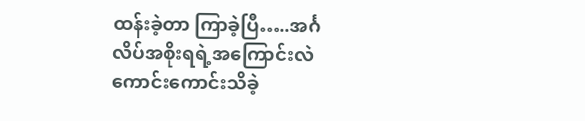ထန်းခဲ့တာ ကြာခဲ့ပြီ…..အင်္ဂလိပ်အစိုးရရဲ့အကြောင်းလဲကောင်းကောင်းသိခဲ့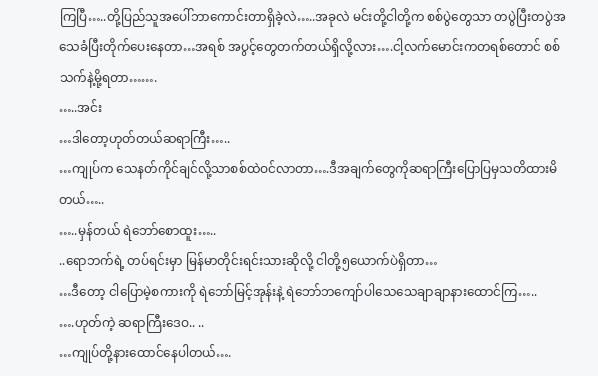ကြပြီ…..တို့ပြည်သူအပေါ်ဘာကောင်းတာရှိခဲ့လဲ…..အခုလဲ မင်းတို့ငါတို့က စစ်ပွဲတွေသာ တပွဲပြီးတပွဲအသေခံပြီးတိုက်ပေးနေတာ…အရစ် အပွင့်တွေတက်တယ်ရှိလို့လား….ငါ့လက်မောင်းကတရစ်တောင် စစ်သက်နဲ့မို့ရတာ…….
…..အင်း
…ဒါတော့ဟုတ်တယ်ဆရာကြီး…..
…ကျုပ်က သေနတ်ကိုင်ချင်လို့သာစစ်ထဲဝင်လာတာ….ဒီအချက်တွေကိုဆရာကြီးပြောပြမှသတိထားမိတယ်…..
…..မှန်တယ် ရဲဘော်စောထူး…..
..ရောဘက်ရဲ့ တပ်ရင်းမှာ မြန်မာတိုင်းရင်းသားဆိုလို့ ငါတို့၅ယောက်ပဲရှိတာ…
…ဒီတော့ ငါပြောမဲ့စကားကို ရဲဘော်မြင့်အုန်းနဲ့ ရဲဘော်ဘကျော်ပါသေသေချာချာနားထောင်ကြ…..
….ဟုတ်ကဲ့ ဆရာကြီးဒေဝ.. ..
…ကျုပ်တို့နားထောင်နေပါတယ်….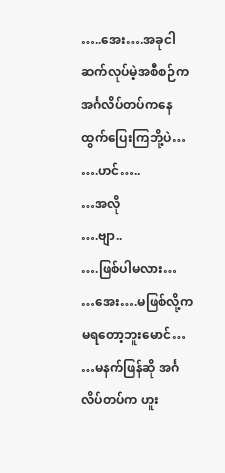…..အေး….အခုငါဆက်လုပ်မဲ့အစီစဉ်က အင်္ဂလိပ်တပ်ကနေ ထွက်ပြေးကြဘို့ပဲ…
….ဟင်…..
…အလို
….ဗျာ..
….ဖြစ်ပါမလား…
…အေး….မဖြစ်လို့ကမရတော့ဘူးမောင်…
…မနက်ဖြန်ဆို အင်္ဂလိပ်တပ်က ဟူး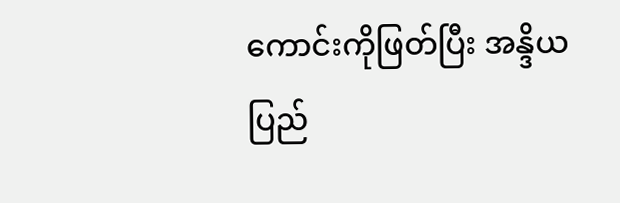ကောင်းကိုဖြတ်ပြီး အန္ဒိယပြည်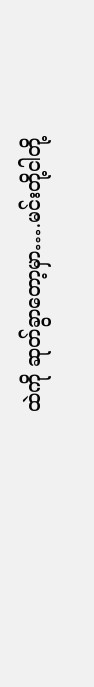ထဲကို ဆုတ်ခွာတော့မှာ….မင်းတို့ငါတို့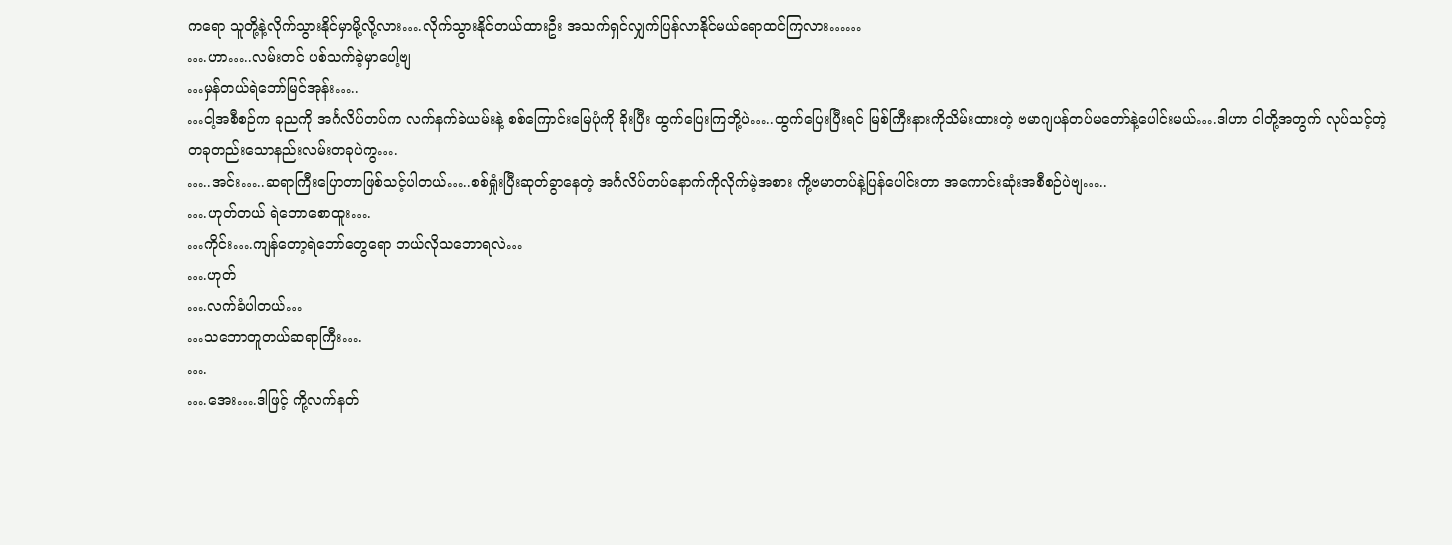ကရော သူတို့နဲ့လိုက်သွားနိုင်မှာမို့လို့လား….လိုက်သွားနိုင်တယ်ထားဦး အသက်ရှင်လျှက်ပြန်လာနိုင်မယ်ရောထင်ကြလား……
….ဟာ…..လမ်းတင် ပစ်သက်ခဲ့မှာပေါ့ဗျ
…မှန်တယ်ရဲဘော်မြင်အုန်း…..
…ငါ့အစီစဉ်က ခုညကို အင်္ဂလိပ်တပ်က လက်နက်ခဲယမ်းနဲ့ စစ်ကြောင်းမြေပုံကို ခိုးပြီး ထွက်ပြေးကြဘို့ပဲ…..ထွက်ပြေးပြီးရင် မြစ်ကြီးနားကိုသိမ်းထားတဲ့ ဗမာဂျပန်တပ်မတော်နဲ့ပေါင်းမယ်….ဒါဟာ ငါတို့အတွက် လုပ်သင့်တဲ့ တခုတည်းသောနည်းလမ်းတခုပဲကွ….
…..အင်း…..ဆရာကြီးပြောတာဖြစ်သင့်ပါတယ်…..စစ်ရှုံးပြီးဆုတ်ခွာနေတဲ့ အင်္ဂလိပ်တပ်နောက်ကိုလိုက်မဲ့အစား ကို့ဗမာတပ်နဲ့ပြန်ပေါင်းတာ အကောင်းဆုံးအစီစဉ်ပဲဗျ…..
….ဟုတ်တယ် ရဲဘောစောထူး….
…ကိုင်း….ကျန်တော့ရဲဘော်တွေရော ဘယ်လိုသဘောရလဲ…
….ဟုတ်
….လက်ခံပါတယ်…
…သဘောတူတယ်ဆရာကြီး….
….
….အေး….ဒါဖြင့် ကို့လက်နတ်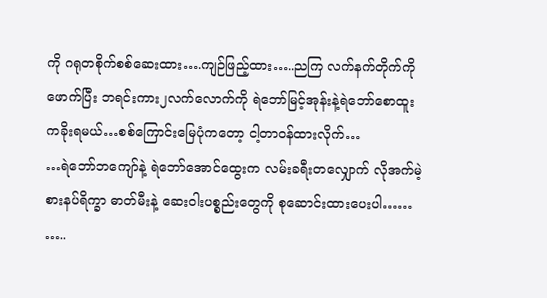ကို ဂရုတစိုက်စစ်ဆေးထား….ကျဉ်ဖြည့်ထား…..ညကြ လက်နက်တိုက်ကိုဖောက်ပြီး ဘရင်းကား၂လက်လောက်ကို ရဲဘော်မြင့်အုန်းနဲ့ရဲဘော်စောထူးကခိုးရမယ်…စစ်ကြောင်းမြေပုံကတော့ ငါ့တာဝန်ထားလိုက်…
…ရဲဘော်ဘကျော်နဲ့ ရဲဘော်အောင်ထွေးက လမ်းခရီးတလျှောက် လိုအက်မဲ့ စားနပ်ရိက္ခာ ဓာတ်မီးနဲ့ ဆေးဝါးပစ္စည်းတွေကို စုဆောင်းထားပေးပါ……
…..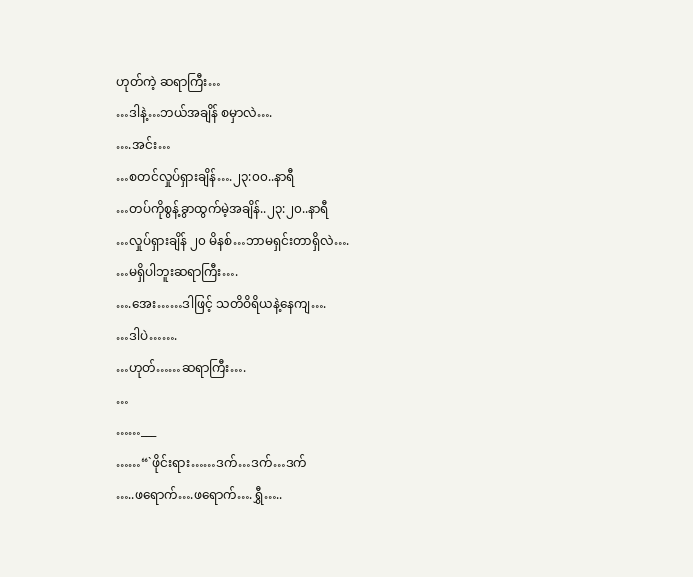ဟုတ်ကဲ့ ဆရာကြီး…
…ဒါနဲ့…ဘယ်အချိန် စမှာလဲ….
….အင်း…
…စတင်လှုပ်ရှားချိန်….၂၃:၀၀..နာရီ
…တပ်ကိုစွန့်ခွာထွက်မဲ့အချိန်..၂၃:၂၀..နာရီ
…လှုပ်ရှားချိန် ၂၀ မိနစ်…ဘာမရှင်းတာရှိလဲ….
…မရှိပါဘူးဆရာကြီး….
….အေး……ဒါဖြင့် သတိဝိရိယနဲ့နေကျ….
…ဒါပဲ…….
…ဟုတ်……ဆရာကြီး….
…
……___
……“`ဖိုင်းရား……ဒက်…ဒက်…ဒက်
…..ဖရောက်….ဖရောက်….ရွှီ…..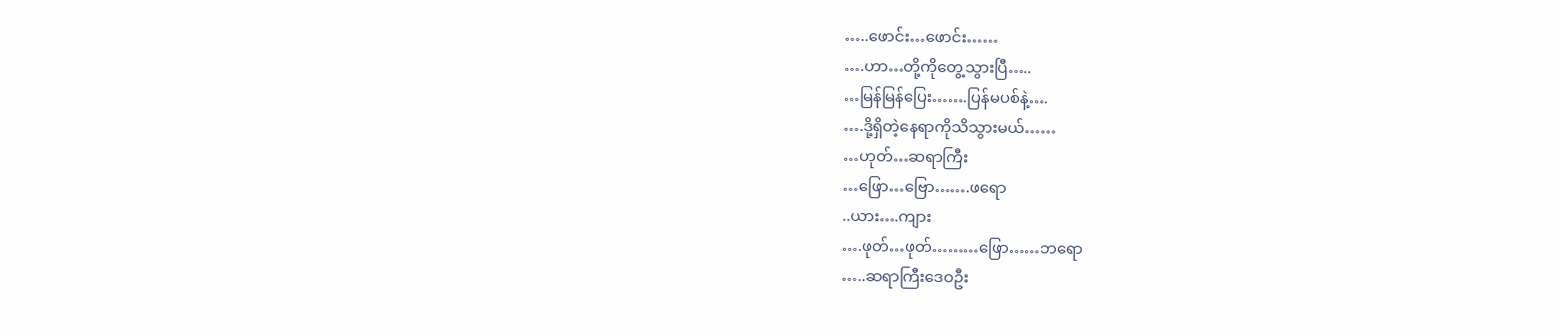…..ဖောင်း…ဖောင်း……
….ဟာ…တို့ကိုတွေ့သွားပြီ…..
…မြန်မြန်ပြေး…….ပြန်မပစ်နဲ့….
….ဒို့ရှိတဲ့နေရာကိုသိသွားမယ်……
…ဟုတ်…ဆရာကြီး
…ဖြော…ဗြော…….ဖရော
..ယား….ကျား
….ဖုတ်…ဖုတ်………ဖြော……ဘရော
…..ဆရာကြီးဒေဝဦး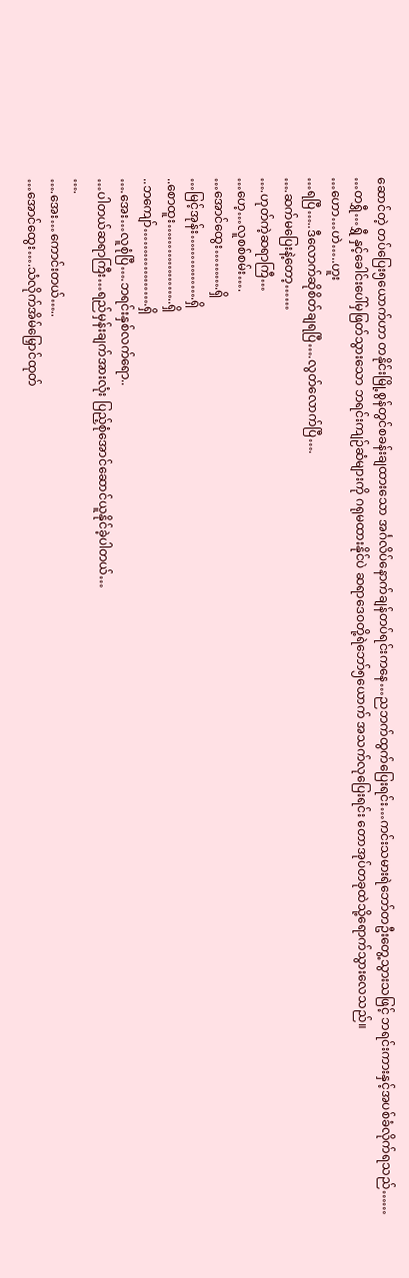ဆောင်တဲ့ တပ်ပြေး၅ယောက်ဟာ တနိုင်းမြို့စွန်တွင်စခန်းချထားသော အင်္ဂလိပ်နောက်ချန်တပ်ရင်းကနေ…ညဘက်ထွက်ပြေးရင်း…ကင်းသမားရဲဘော်တဦးတွေ့သွားသဖြင့် ဘရင်းကားနှင့်အပစ်ခံလိုက်ရသည်……
…တရွှီ…ရွှီ နှင့်ခေါင်းပေါ်မှဖြတ်သွားသော ဘရင်းကျဉ်ဆံများကို ဂရုမထားနိုင်ပဲ ဆရာဒေဝတို့ရဲဘော်၅ယောက် အသက်လုပြေးရင်း တောအုပ်တခုထဲသို့ရောက်သွားလေသည်။
…ဟော…ဟဲ…..ဟူး
…ရပြီ…..ဒီလောက်ဆိုစိတ်ချရပြီ….လွတ်လောက်ပြီ….
….ဆက်မပြေးနဲ့တော့……
….ဟုတ်ကဲ့ဆရာကြီ…
…ဟေ့…လူစစ်စမ်း….
…အောင်ထွေး……….ရှိ
…မြင့်အုန်း…………….ရှိ
..စောထူး………………..ရှိ
..ဘကျော်……………….ရှိ
….အေး…လူစုံပြီ….ဘရင်းနှစ်လက်ရော..
…ပါတယ်ဆရာကြီး…ရည်မှန်းချက်အားလုံး ပြည့်စုံအောင်ဆောင်ယူနိုင်ခဲ့ပါတယ်…
….
….အေး…ကောင်းတယ်…..
…အောင်ထွေး….သံလိုက်အိမ်မြှောင်ထုတ်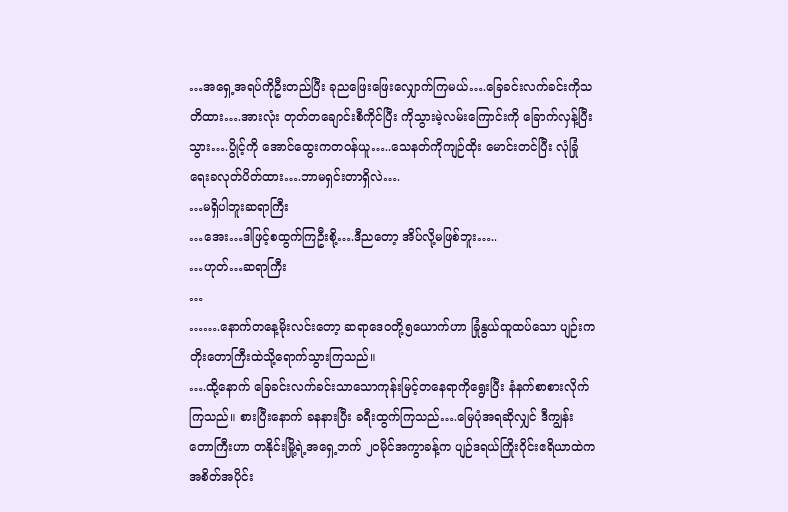…အရှေ့အရပ်ကိုဦးတည်ပြီး ခုညဖြေးဖြေးလျှောက်ကြမယ်….ခြေခင်းလက်ခင်းကိုသတိထား….အားလုံး တုတ်တချောင်းစီကိုင်ပြီး ကိုသွားမဲ့လမ်းကြောင်းကို ခြောက်လှန့်ပြီးသွား….ပွိုင့်ကို အောင်ထွေးကတဝန်ယူ…..သေနတ်ကိုကျဉ်ထိုး မောင်းတင်ပြီး လုံခြုံရေးခလုတ်ပိတ်ထား….ဘာမရှင်းတာရှိလဲ….
…မရှိပါဘူးဆရာကြီး
…အေး…ဒါဖြင့်စထွက်ကြဦးစို့….ဒီညတော့ အိပ်လို့မဖြစ်ဘူး…..
…ဟုတ်…ဆရာကြီး
…
…….နောက်တနေ့မိုးလင်းတော့ ဆရာဒေဝတို့၅ယောက်ဟာ ခြုံနွယ်ထူထပ်သော ပျဉ်းကတိုးတောကြီးထဲသို့ရောက်သွားကြသည်။
….ထို့နောက် ခြေခင်းလက်ခင်းသာသောကုန်းမြင့်တနေရာကိုရွေးပြီး နံနက်စာစားလိုက်ကြသည်။ စားပြီးနောက် ခနနားပြီး ခရီးထွက်ကြသည်….မြေပုံအရဆိုလျှင် ဒီကျွန်းတောကြီးဟာ တနိုင်းမြို့ရဲ့အရှေ့ဘက် ၂၀မိုင်အကွာခန့်က ပျဉ်ဒရယ်ကြိုးဝိုင်းဧရိယာထဲကအစိတ်အပိုင်း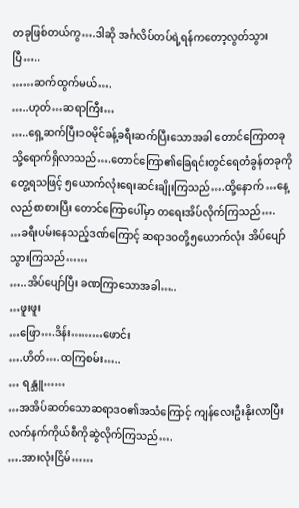တခုဖြစ်တယ်ကွ….ဒါဆို အင်္ဂလိပ်တပ်ရဲ့ရန်ကတော့လွတ်သွားပြီ…..
……ဆက်ထွက်မယ်….
…..ဟုတ်…ဆရာကြီး…
…..ရှေ့ဆက်ပြီး၁၀မိုင်ခန့်ခရီးဆက်ပြီးသောအခါ တောင်ကြောတခုသို့ရောက်ရှိလာသည်….တောင်ကြော၏ခြေရင်းတွင်ရေတံခွန်တခုကိုတွေ့ရသဖြင့် ၅ယောက်လုံးရေးဆင်းချိုးကြသည်….ထို့နောက် …နေ့လည်စာစားပြီး တောင်ကြောပေါ်မှာ တရေးအိပ်လိုက်ကြသည်….
…ခရီးပမ်းနေသည့်ဒဏ်ကြောင့် ဆရာဒဝတို့၅ယောက်လုံး အိပ်ပျော်သွားကြသည်……
…..အိပ်ပျော်ပြီး ခဏကြာသောအခါ…..
…ဖူးဖူး
…ဖြော….ဒိန်း………ဖောင်း
….ဟိတ်….ထကြစမ်း…..
… ရန္သူ……
…အအိပ်ဆတ်သောဆရာဒဝ၏အသံကြောင့် ကျန်လေးဦးနိုးလာပြီး လက်နက်ကိုယ်စီကိုဆွဲလိုက်ကြသည်….
….အားလုံးငြိမ်……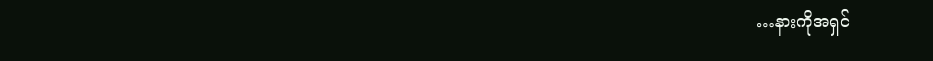…နားကိုအရှင်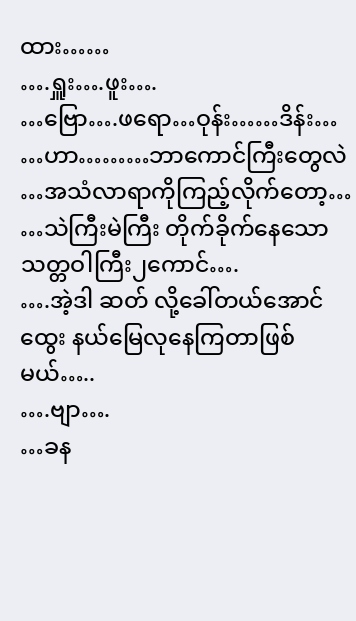ထား……
….ရှူး….ဖူး….
…ဗြော….ဖရော…ဝုန်း……ဒိန်း…
…ဟာ………ဘာကောင်ကြီးတွေလဲ
…အသံလာရာကိုကြည့်လိုက်တော့…
…သဲကြီးမဲကြီး တိုက်ခိုက်နေသော သတ္တဝါကြီး၂ကောင်….
….အဲ့ဒါ ဆတ် လို့ခေါ်တယ်အောင်ထွေး နယ်မြေလုနေကြတာဖြစ်မယ်…..
….ဗျာ….
…ခန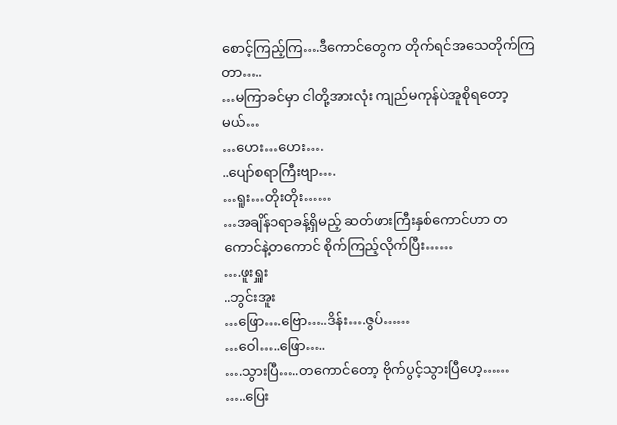စောင့်ကြည့်ကြ….ဒီကောင်တွေက တိုက်ရင်အသေတိုက်ကြတာ…..
…မကြာခင်မှာ ငါတို့အားလုံး ကျည်မကုန်ပဲအူစိုရတော့မယ်…
…ဟေး…ဟေး….
..ပျော်စရာကြီးဗျာ….
…ရူး…တိုးတိုး……
…အချိန်၁ရာခန့်ရှိမည့် ဆတ်ဖားကြီးနှစ်ကောင်ဟာ တကောင်နဲ့တကောင် စိုက်ကြည့်လိုက်ပြီး……
….ဖူးရှူး
..ဘွင်းအူး
…ဖြော….ဗြော…..ဒိန်း….ဇွပ်……
…ဝေါ…..ဖြော…..
….သွားပြီ…..တကောင်တော့ ဗိုက်ပွင့်သွားပြီဟေ့……
…..ပြေး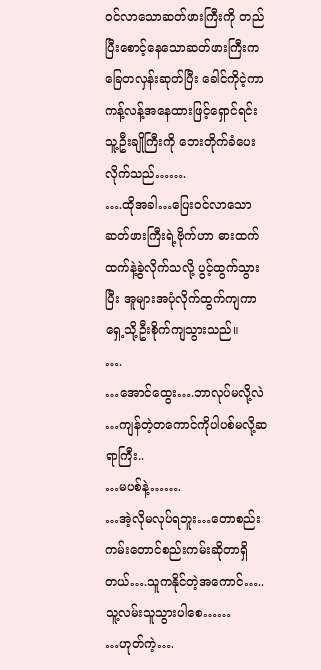ဝင်လာသောဆတ်ဖားကြီးကို တည်ပြီးစောင့်နေသောဆတ်ဖားကြီးက ခြေတလှန်းဆုတ်ပြီး ခေါင်ကိုငဲ့ကာ ကန့်လန့်အနေထားဖြင့်ရှောင်ရင်း သူ့ဦးချိုကြီးကို ဘေးတိုက်ခံပေးလိုက်သည်…….
….ထိုအခါ…ပြေးဝင်လာသောဆတ်ဖားကြီးရဲ့ဗိုက်ဟာ ဓားထက်ထက်နဲ့ခွဲလိုက်သလို့ ပွင့်ထွက်သွားပြီး အူများအပုံလိုက်ထွက်ကျကာ ရှေ့သို့ဦးစိုက်ကျသွားသည်။
….
…အောင်ထွေး….ဘာလုပ်မလို့လဲ
…ကျန်တဲ့တကောင်ကိုပါပစ်မလို့ဆရာကြီး..
…မပစ်နဲ့…….
…အဲ့လိုမလုပ်ရဘူး…တောစည်းကမ်းတောင်စည်းကမ်းဆိုတာရှိတယ်….သူကနိုင်တဲ့အကောင်…..သူ့လမ်းသူသွားပါစေ……
…ဟုတ်ကဲ့….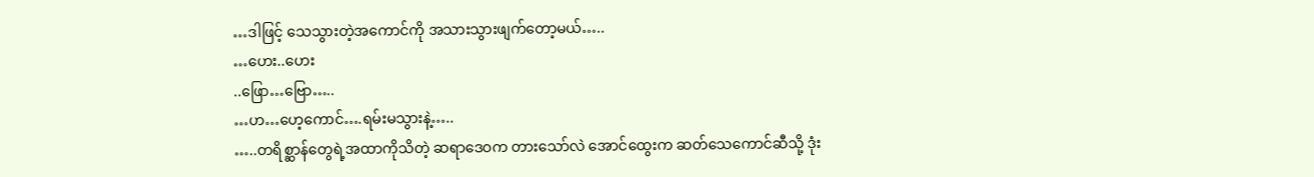…ဒါဖြင့် သေသွားတဲ့အကောင်ကို အသားသွားဖျက်တော့မယ်…..
…ဟေး..ဟေး
..ဖြော…ဗြော…..
…ဟ…ဟေ့ကောင်….ရမ်းမသွားနဲ့…..
…..တရိစ္ဆာန်တွေရဲ့အထာကိုသိတဲ့ ဆရာဒေဝက တားသော်လဲ အောင်ထွေးက ဆတ်သေကောင်ဆီသို့ ဒုံး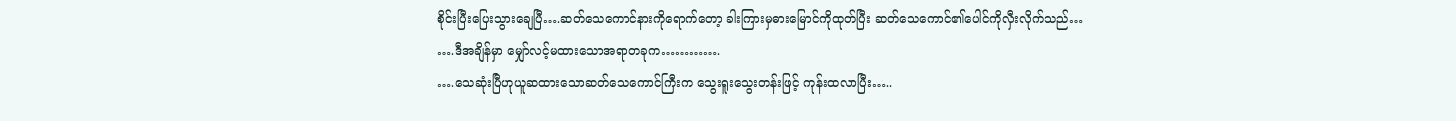စိုင်းပြီးပြေးသွားချေပြီ….ဆတ်သေကောင်နားကိုရောက်တော့ ခါးကြားမှဓားမြောင်ကိုထုတ်ပြီး ဆတ်သေကောင်၏ပေါင်ကိုလှီးလိုက်သည်…
….ဒီအချိန်မှာ မျှော်လင့်မထားသောအရာတခုက………….
….သေဆုံးပြီဟုယူဆထားသောဆတ်သေကောင်ကြီးက သွေးရူးသွေးတန်းဖြင့် ကုန်းထလာပြီး…..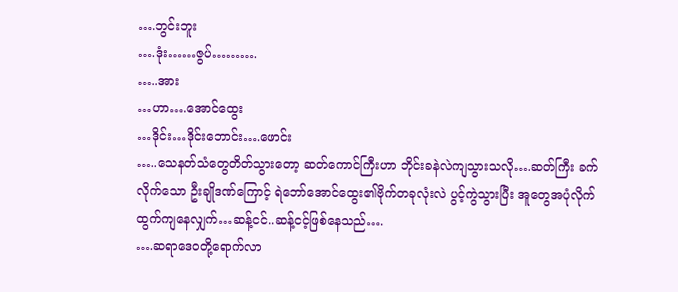….ဘွင်းဘူး
….ဒုံး……ဇွပ်……….
…..အား
…ဟာ….အောင်ထွေး
…ဒိုင်း…ဒိုင်းဘောင်း….ဖောင်း
…..သေနတ်သံတွေတိတ်သွားတော့ ဆတ်ကောင်ကြီးဟာ ဘိုင်းခနဲလဲကျသွားသလို….ဆတ်ကြီး ခက်လိုက်သော ဦးချိုဒဏ်ကြောင့် ရဲဘော်အောင်ထွေး၏ဗိုက်တခုလုံးလဲ ပွင့်ကွဲသွားပြီး အူတွေအပုံလိုက်ထွက်ကျနေလျှက်…ဆန့်ငင်..ဆန့်ငင့်ဖြစ်နေသည်….
….ဆရာဒေဝတို့ရောက်လာ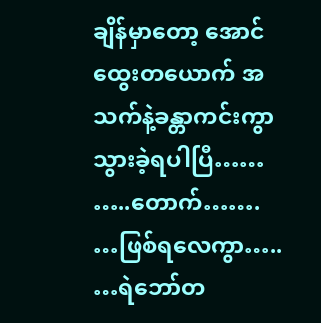ချိန်မှာတော့ အောင်ထွေးတယောက် အသက်နဲ့ခန္တာကင်းကွာသွားခဲ့ရပါပြီ……
…..တောက်…….
…ဖြစ်ရလေကွာ…..
…ရဲဘော်တ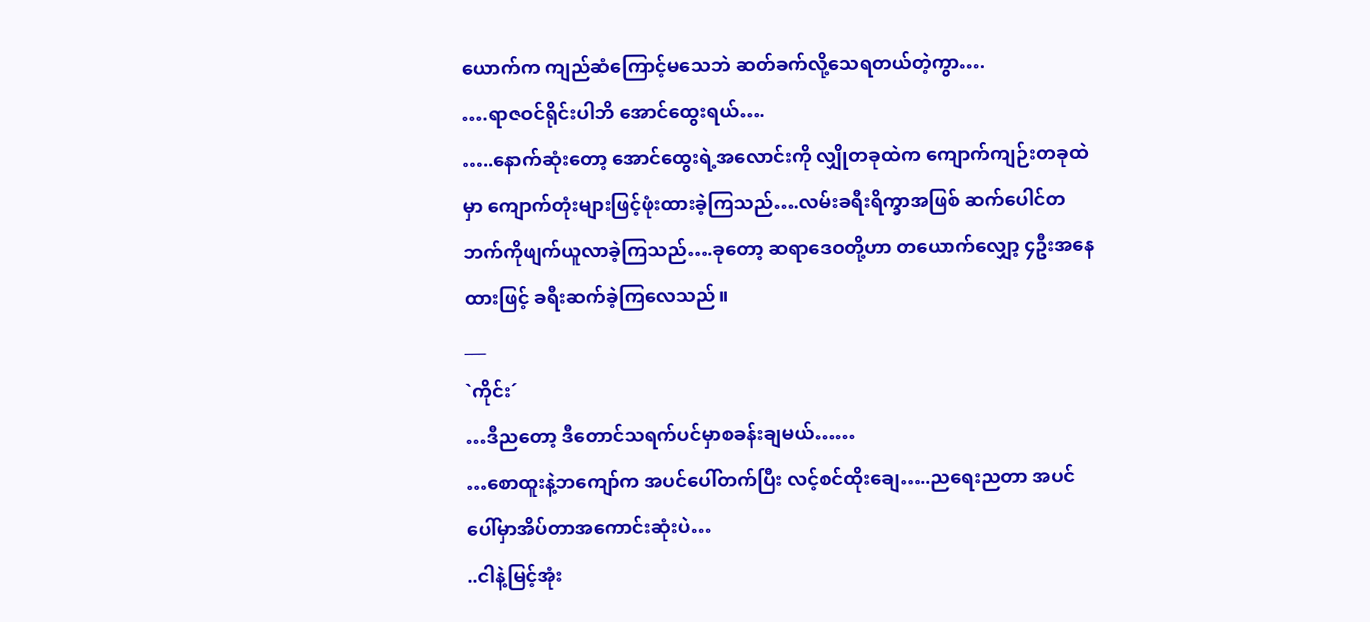ယောက်က ကျည်ဆံကြောင့်မသေဘဲ ဆတ်ခက်လို့သေရတယ်တဲ့ကွာ….
….ရာဇဝင်ရိုင်းပါဘိ အောင်ထွေးရယ်….
…..နောက်ဆုံးတော့ အောင်ထွေးရဲ့အလောင်းကို လျှိုတခုထဲက ကျောက်ကျဉ်းတခုထဲမှာ ကျောက်တုံးများဖြင့်ဖုံးထားခဲ့ကြသည်….လမ်းခရီးရိက္ခာအဖြစ် ဆက်ပေါင်တဘက်ကိုဖျက်ယူလာခဲ့ကြသည်….ခုတော့ ဆရာဒေဝတို့ဟာ တယောက်လျှော့ ၄ဦးအနေထားဖြင့် ခရီးဆက်ခဲ့ကြလေသည်။
___
`ကိုင်း´
…ဒီညတော့ ဒီတောင်သရက်ပင်မှာစခန်းချမယ်……
…စောထူးနဲ့ဘကျော်က အပင်ပေါ်တက်ပြီး လင့်စင်ထိုးချေ…..ညရေးညတာ အပင်ပေါ်မှာအိပ်တာအကောင်းဆုံးပဲ…
..ငါနဲ့မြင့်အုံး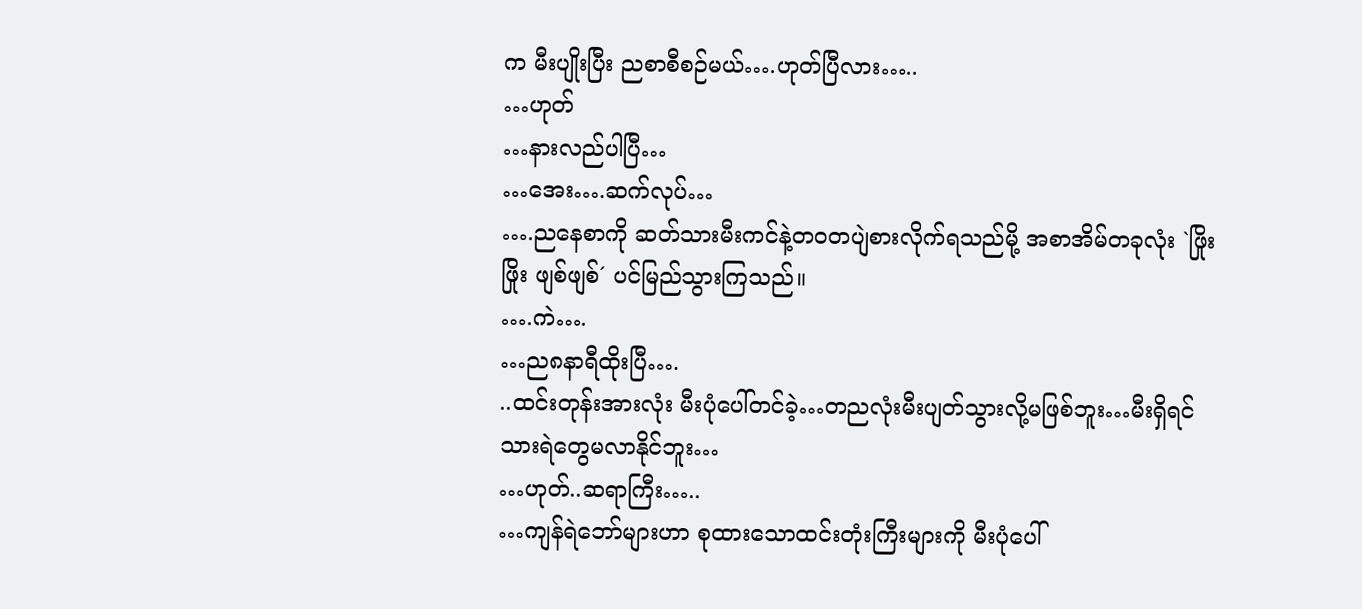က မီးပျိုးပြီး ညစာစီစဉ်မယ်….ဟုတ်ပြီလား…..
…ဟုတ်
…နားလည်ပါပြီ…
…အေး….ဆက်လုပ်…
….ညနေစာကို ဆတ်သားမီးကင်နဲ့တဝတပျဲစားလိုက်ရသည်မို့ အစာအိမ်တခုလုံး `ဖြိုးဖြိုး ဖျစ်ဖျစ်´ ပင်မြည်သွားကြသည်။
….ကဲ….
…ည၈နာရီထိုးပြီ….
..ထင်းတုန်းအားလုံး မီးပုံပေါ်တင်ခဲ့…တညလုံးမီးပျတ်သွားလို့မဖြစ်ဘူး…မီးရှိရင် သားရဲတွေမလာနိုင်ဘူး…
…ဟုတ်..ဆရာကြီး…..
…ကျန်ရဲဘော်များဟာ စုထားသောထင်းတုံးကြီးများကို မီးပုံပေါ်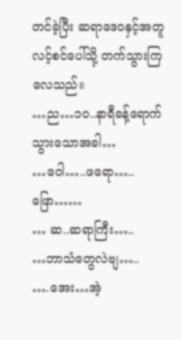တင်ခဲ့ပြီး ဆရာဒေဝနှင့်အတူ လင့်စင်ပေါ်သို့ တက်သွားကြလေသည်။
…ည…၁၀..နာရီခန့်ရောက်သွားသောအခါ…
…ဝေါ…..ဖရော…..ဖြော……
… ဆ..ဆရာကြီး…..
…ဘာသံတွေလဲဗျ…..
….အေး…အဲ့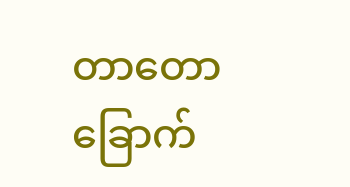တာတောခြောက်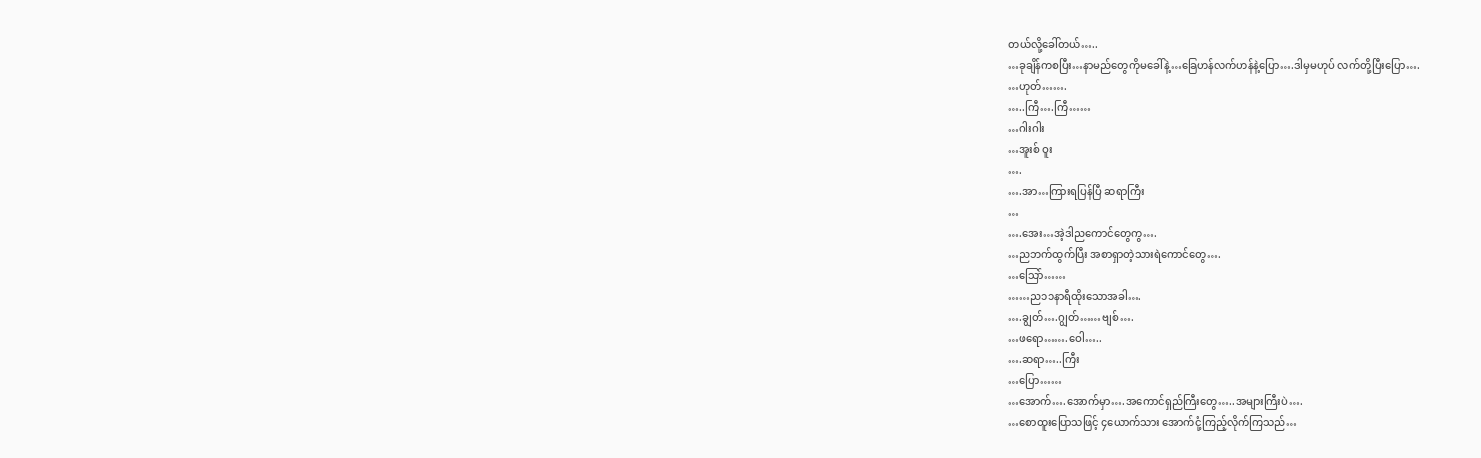တယ်လို့ခေါ်တယ်…..
…ခုချိန်ကစပြီး…နာမည်တွေကိုမခေါ်နဲ့…ခြေဟန်လက်ဟန်နဲ့ပြော….ဒါမှမဟုပ် လက်တို့ပြီးပြော….
…ဟုတ်…….
…..ကြီ….ကြီ……
…ဂါးဂါး
…အူးစ် ဝူး
….
….အာ…ကြားရပြန်ပြီ ဆရာကြီး
…
….အေး…အဲ့ဒါညကောင်တွေကွ….
…ညဘက်ထွက်ပြီး အစာရှာတဲ့သားရဲကောင်တွေ….
…သြော်……
……ည၁၁နာရီထိုးသောအခါ….
….ချွတ်….ဂျွတ်……ဗျစ်….
…ဖရော…….ဝေါ…..
….ဆရာ…..ကြီး
…ပြော……
…အောက်….အောက်မှာ….အကောင်ရှည်ကြီးတွေ…..အများကြီးပဲ….
…စောထူးပြောသဖြင့် ၄ယောက်သား အောက်ငုံ့ကြည့်လိုက်ကြသည်…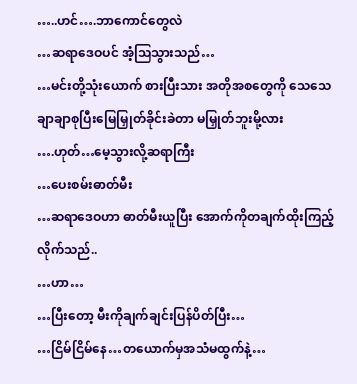…..ဟင်….ဘာကောင်တွေလဲ
…ဆရာဒေဝပင် အံ့သြသွားသည်…
…မင်းတို့သုံးယောက် စားပြီးသား အတိုအစတွေကို သေသေချာချာစုပြီးမြေမြှုတ်ခိုင်းခဲတာ မမြှုတ်ဘူးမို့လား
….ဟုတ်…မေ့သွားလို့ဆရာကြီး
…ပေးစမ်းဓာတ်မီး
…ဆရာဒေဝဟာ ဓာတ်မီးယူပြီး အောက်ကိုတချက်ထိုးကြည့်လိုက်သည်..
…ဟာ…
…ပြီးတော့ မီးကိုချက်ချင်းပြန်ပိတ်ပြီး…
…ငြိမ်ငြိမ်နေ…တယောက်မှအသံမထွက်နဲ့…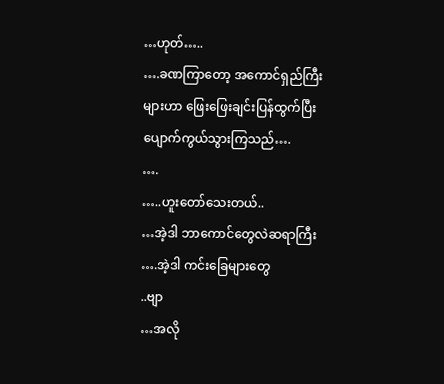…ဟုတ်…..
….ခဏကြာတော့ အကောင်ရှည်ကြီးများဟာ ဖြေးဖြေးချင်းပြန်ထွက်ပြီးပျောက်ကွယ်သွားကြသည်….
….
…..ဟူးတော်သေးတယ်..
…အဲ့ဒါ ဘာကောင်တွေလဲဆရာကြီး
….အဲ့ဒါ ကင်းခြေများတွေ
..ဗျာ
…အလို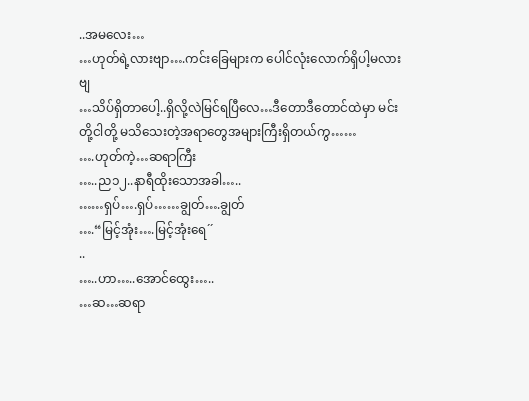..အမလေး…
…ဟုတ်ရဲ့လားဗျာ….ကင်းခြေများက ပေါင်လုံးလောက်ရှိပါ့မလားဗျ
…သိပ်ရှိတာပေါ့..ရှိလို့လဲမြင်ရပြီလေ…ဒီတောဒီတောင်ထဲမှာ မင်းတို့ငါတို့ မသိသေးတဲ့အရာတွေအများကြီးရှိတယ်ကွ……
….ဟုတ်ကဲ့…ဆရာကြီး
…..ည၁၂..နာရီထိုးသောအခါ…..
……ရှပ်….ရှပ်……ချွတ်….ချွတ်
….“မြင့်အုံး….မြင့်အုံးရေ´´
..
…..ဟာ…..အောင်ထွေး…..
…ဆ…ဆရာ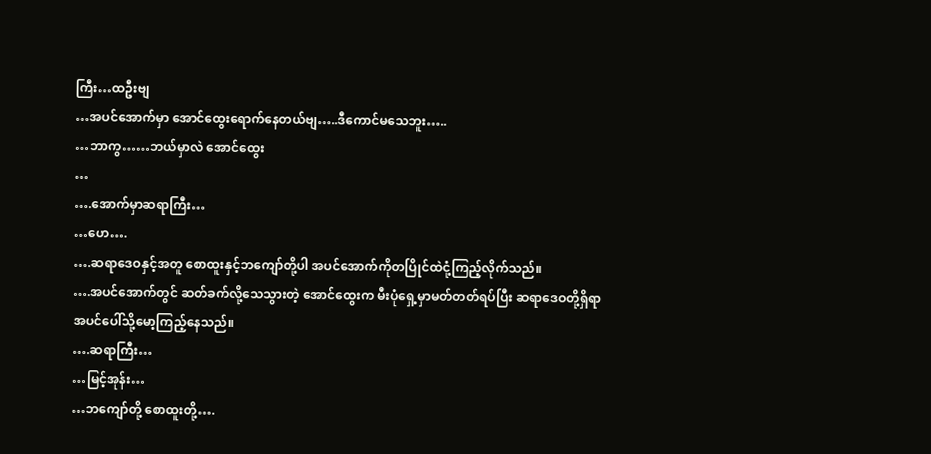ကြီး…ထဦးဗျ
…အပင်အောက်မှာ အောင်ထွေးရောက်နေတယ်ဗျ…..ဒီကောင်မသေဘူး…..
…ဘာကွ……ဘယ်မှာလဲ အောင်ထွေး
…
….အောက်မှာဆရာကြီး…
…ဟေ….
….ဆရာဒေဝနှင့်အတူ စောထူးနှင့်ဘကျော်တို့ပါ အပင်အောက်ကိုတပြိုင်ထဲငုံ့ကြည့်လိုက်သည်။
….အပင်အောက်တွင် ဆတ်ခက်လို့သေသွားတဲ့ အောင်ထွေးက မီးပုံရှေ့မှာမတ်တတ်ရပ်ပြီး ဆရာဒေဝတို့ရှိရာ အပင်ပေါ်သို့မော့ကြည့်နေသည်။
….ဆရာကြီး…
…မြင့်အုန်း…
…ဘကျော်တို့ စောထူးတို့….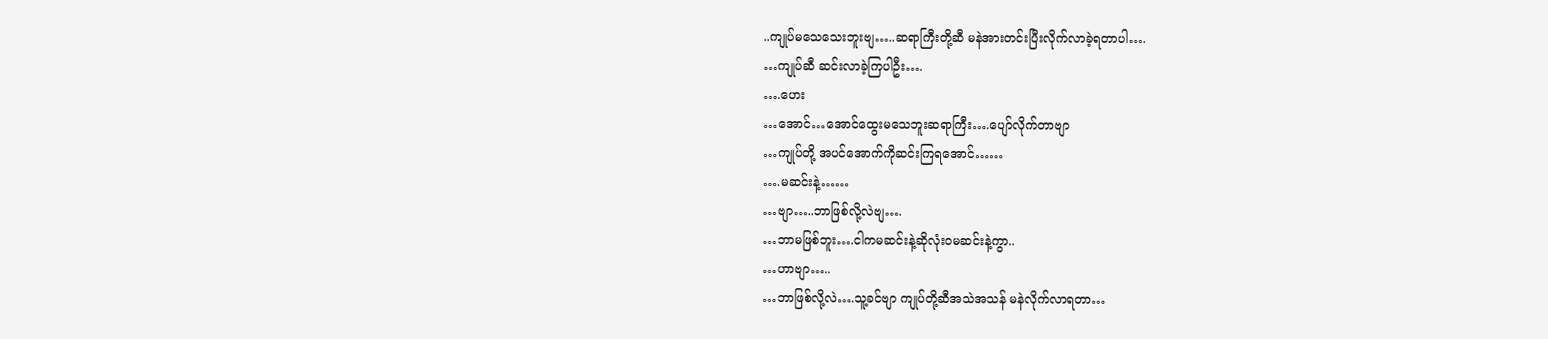..ကျုပ်မသေသေးဘူးဗျ…..ဆရာကြီးတို့ဆီ မနဲအားတင်းပြီးလိုက်လာခဲ့ရတာပါ….
…ကျုပ်ဆီ ဆင်းလာခဲ့ကြပါဦး….
….ဟေး
…အောင်…အောင်ထွေးမသေဘူးဆရာကြီး….ပျော်လိုက်တာဗျာ
…ကျုပ်တို့ အပင်အောက်ကိုဆင်းကြရအောင်……
….မဆင်းနဲ့……
…ဗျာ…..ဘာဖြစ်လို့လဲဗျ….
…ဘာမဖြစ်ဘူး….ငါကမဆင်းနဲ့ဆိုလုံးဝမဆင်းနဲ့ကွာ..
…ဟာဗျာ…..
…ဘာဖြစ်လို့လဲ….သူ့ခင်ဗျာ ကျုပ်တို့ဆီအသဲအသန် မနဲလိုက်လာရတာ…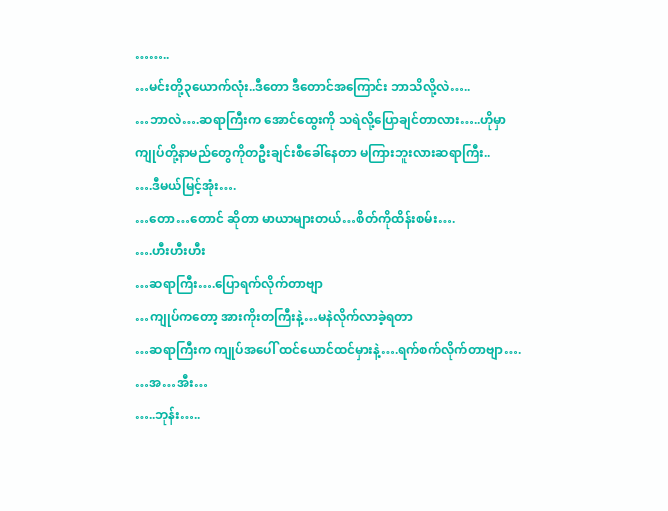……..
…မင်းတို့၃ယောက်လုံး..ဒီတော ဒီတောင်အကြောင်း ဘာသိလို့လဲ…..
…ဘာလဲ….ဆရာကြီးက အောင်ထွေးကို သရဲလို့ပြောချင်တာလား…..ဟိုမှာ ကျုပ်တို့နာမည်တွေကိုတဦးချင်းစီခေါ်နေတာ မကြားဘူးလားဆရာကြီး..
….ဒီမယ်မြင့်အုံး….
…တော…တောင် ဆိုတာ မာယာများတယ်…စိတ်ကိုထိန်းစမ်း….
….ဟီးဟီးဟီး
…ဆရာကြီး….ပြောရက်လိုက်တာဗျာ
…ကျုပ်ကတော့ အားကိုးတကြီးနဲ့…မနဲလိုက်လာခဲ့ရတာ
…ဆရာကြီးက ကျုပ်အပေါ် ထင်ယောင်ထင်မှားနဲ့….ရက်စက်လိုက်တာဗျာ….
…အ…အီး…
…..ဘုန်း…..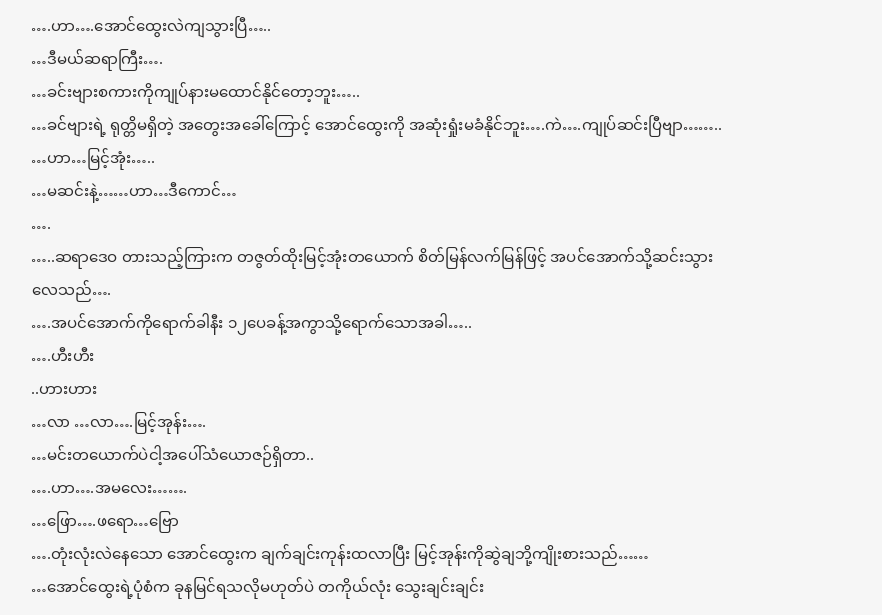….ဟာ….အောင်ထွေးလဲကျသွားပြီ…..
…ဒီမယ်ဆရာကြီး….
…ခင်းဗျားစကားကိုကျုပ်နားမထောင်နိုင်တော့ဘူး…..
…ခင်ဗျားရဲ့ ရုတ္တိမရှိတဲ့ အတွေးအခေါ်ကြောင့် အောင်ထွေးကို အဆုံးရှုံးမခံနိုင်ဘူး….ကဲ….ကျုပ်ဆင်းပြီဗျာ……..
…ဟာ…မြင့်အုံး…..
…မဆင်းနဲ့……ဟာ…ဒီကောင်…
….
…..ဆရာဒေဝ တားသည့်ကြားက တဇွတ်ထိုးမြင့်အုံးတယောက် စိတ်မြန်လက်မြန်ဖြင့် အပင်အောက်သို့ဆင်းသွားလေသည်….
….အပင်အောက်ကိုရောက်ခါနီး ၁၂ပေခန့်အကွာသို့ရောက်သောအခါ…..
….ဟီးဟီး
..ဟားဟား
…လာ …လာ….မြင့်အုန်း….
…မင်းတယောက်ပဲငါ့အပေါ်သံယောဇဉ်ရှိတာ..
….ဟာ….အမလေး…….
…ဖြော….ဖရော…ဗြော
….တုံးလုံးလဲနေသော အောင်ထွေးက ချက်ချင်းကုန်းထလာပြီး မြင့်အုန်းကိုဆွဲချဘို့ကျိုးစားသည်……
…အောင်ထွေးရဲ့ပုံစံက ခုနမြင်ရသလိုမဟုတ်ပဲ တကိုယ်လုံး သွေးချင်းချင်း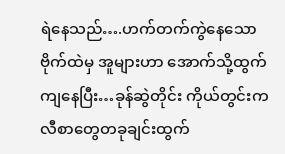ရဲနေသည်….ဟက်တက်ကွဲနေသောဗိုက်ထဲမှ အူများဟာ အောက်သို့ထွက်ကျနေပြီး…ခုန်ဆွဲတိုင်း ကိုယ်တွင်းကလီစာတွေတခုချင်းထွက်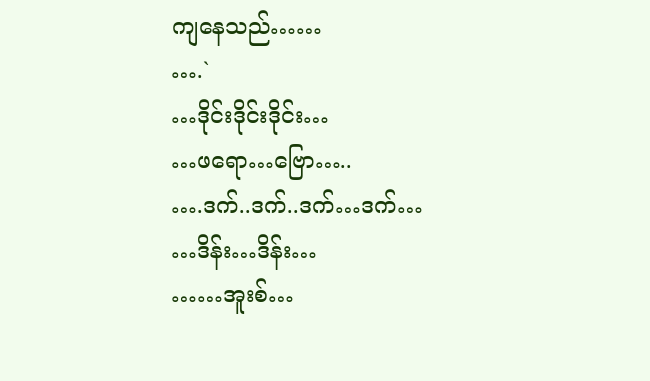ကျနေသည်……
….`
…ဒိုင်းဒိုင်းဒိုင်း…
…ဖရော…ဗြော…..
….ဒက်..ဒက်..ဒက်…ဒက်…
…ဒိန်း…ဒိန်း…
……အူးစ်…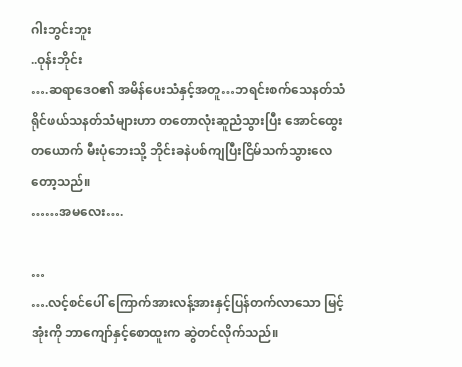ဂါးဘွင်းဘူး
..ဝုန်းဘိုင်း
….ဆရာဒေဝ၏ အမိန်ပေးသံနှင့်အတူ…ဘရင်းစက်သေနတ်သံ ရိုင်ဖယ်သနတ်သံများဟာ တတောလုံးဆူညံသွားပြီး အောင်ထွေးတယောက် မီးပုံဘေးသို့ ဘိုင်းခနဲပစ်ကျပြီးငြိမ်သက်သွားလေတော့သည်။
……အမလေး….

…
….လင့်စင်ပေါ် ကြောက်အားလန့်အားနှင့်ပြန်တက်လာသော မြင့်အုံးကို ဘာကျော်နှင့်စောထူးက ဆွဲတင်လိုက်သည်။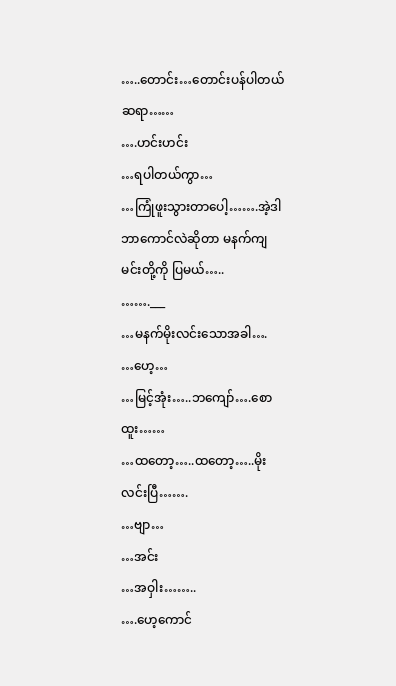…..တောင်း…တောင်းပန်ပါတယ်ဆရာ……
….ဟင်းဟင်း
…ရပါတယ်ကွာ…
…ကြုံဖူးသွားတာပေါ့…….အဲ့ဒါ ဘာကောင်လဲဆိုတာ မနက်ကျ မင်းတို့ကို ပြမယ်…..
…….___
…မနက်မိုးလင်းသောအခါ….
…ဟေ့…
…မြင့်အုံး…..ဘကျော်….စောထူး……
…ထတော့…..ထတော့…..မိုးလင်းပြီ…….
…ဗျာ…
…အင်း
…အဝှါး……..
….ဟေ့ကောင်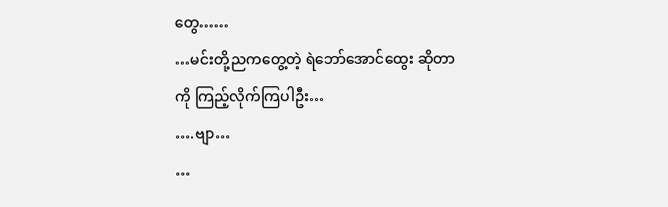တွေ……
…မင်းတို့ညကတွေ့တဲ့ ရဲဘော်အောင်ထွေး ဆိုတာကို ကြည့်လိုက်ကြပါဦး…
….ဗျာ…
…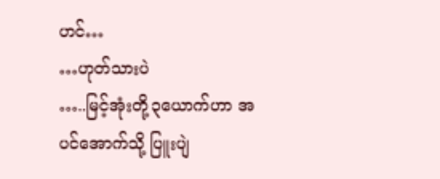ဟင်…
…ဟုတ်သားပဲ
…..မြင့်အုံးတို့၃ယောက်ဟာ အပင်အောက်သို့ ပြူးပျဲ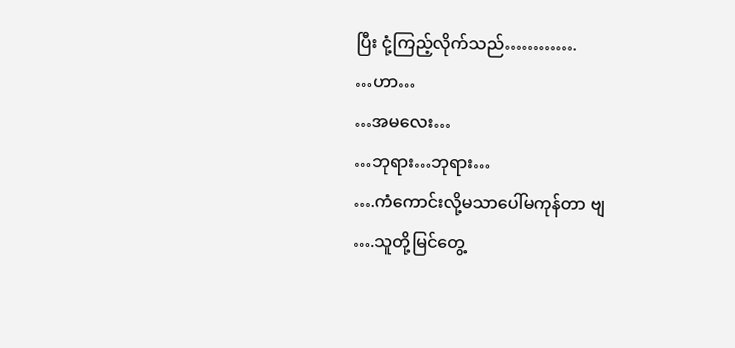ပြီး ငုံ့ကြည့်လိုက်သည်………….
…ဟာ…
…အမလေး…
…ဘုရား…ဘုရား…
….ကံကောင်းလို့မသာပေါ်မကုန်တာ ဗျ
….သူတို့မြင်တွေ့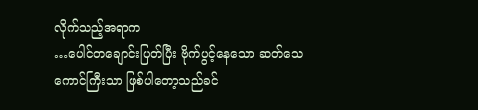လိုက်သည့်အရာက
…ပေါင်တချောင်းပြတ်ပြီး ဗိုက်ပွင့်နေသော ဆတ်သေကောင်ကြီးသာ ဖြစ်ပါတော့သည်ခင်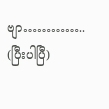ဗျာ…………..
(ပြီးပါပြီ)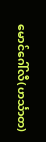မောင်ဂေါ်လီ(ဟင်္သာတ)